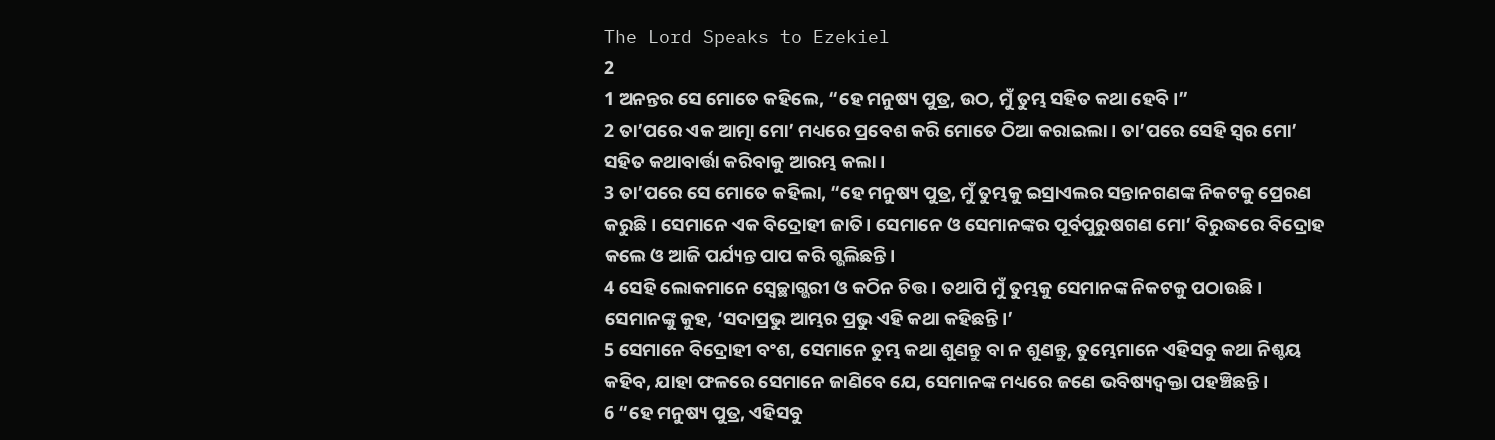The Lord Speaks to Ezekiel
2
1 ଅନନ୍ତର ସେ ମୋତେ କହିଲେ, “ହେ ମନୁଷ୍ୟ ପୁତ୍ର, ଉଠ, ମୁଁ ତୁମ୍ଭ ସହିତ କଥା ହେବି।”
2 ତା’ପରେ ଏକ ଆତ୍ମା ମୋ’ ମଧ୍ୟରେ ପ୍ରବେଶ କରି ମୋତେ ଠିଆ କରାଇଲା। ତା’ପରେ ସେହି ସ୍ୱର ମୋ’ ସହିତ କଥାବାର୍ତ୍ତା କରିବାକୁ ଆରମ୍ଭ କଲା।
3 ତା’ପରେ ସେ ମୋତେ କହିଲା, “ହେ ମନୁଷ୍ୟ ପୁତ୍ର, ମୁଁ ତୁମ୍ଭକୁ ଇସ୍ରାଏଲର ସନ୍ତାନଗଣଙ୍କ ନିକଟକୁ ପ୍ରେରଣ କରୁଛି। ସେମାନେ ଏକ ବିଦ୍ରୋହୀ ଜାତି। ସେମାନେ ଓ ସେମାନଙ୍କର ପୂର୍ବପୁରୁଷଗଣ ମୋ’ ବିରୁଦ୍ଧରେ ବିଦ୍ରୋହ କଲେ ଓ ଆଜି ପର୍ଯ୍ୟନ୍ତ ପାପ କରି ଗ୍ଭଲିଛନ୍ତି।
4 ସେହି ଲୋକମାନେ ସ୍ୱେଚ୍ଛାଗ୍ଭରୀ ଓ କଠିନ ଚିତ୍ତ। ତଥାପି ମୁଁ ତୁମ୍ଭକୁ ସେମାନଙ୍କ ନିକଟକୁ ପଠାଉଛି। ସେମାନଙ୍କୁ କୁହ, ‘ସଦାପ୍ରଭୁ ଆମ୍ଭର ପ୍ରଭୁ ଏହି କଥା କହିଛନ୍ତି।’
5 ସେମାନେ ବିଦ୍ରୋହୀ ବଂଶ, ସେମାନେ ତୁମ୍ଭ କଥା ଶୁଣନ୍ତୁ ବା ନ ଶୁଣନ୍ତୁ, ତୁମ୍ଭେମାନେ ଏହିସବୁ କଥା ନିଶ୍ଚୟ କହିବ, ଯାହା ଫଳରେ ସେମାନେ ଜାଣିବେ ଯେ, ସେମାନଙ୍କ ମଧ୍ୟରେ ଜଣେ ଭବିଷ୍ୟଦ୍ବକ୍ତା ପହଞ୍ଚିଛନ୍ତି।
6 “ହେ ମନୁଷ୍ୟ ପୁତ୍ର, ଏହିସବୁ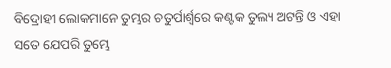ବିଦ୍ରୋହୀ ଲୋକମାନେ ତୁମ୍ଭର ଚତୁର୍ପାର୍ଶ୍ୱରେ କଣ୍ଟକ ତୁଲ୍ୟ ଅଟନ୍ତି ଓ ଏହା ସତେ ଯେପରି ତୁମ୍ଭେ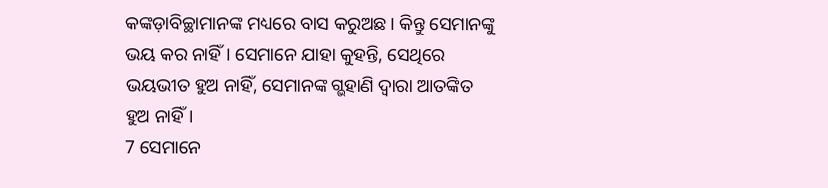କଙ୍କଡ଼ାବିଚ୍ଛାମାନଙ୍କ ମଧ୍ୟରେ ବାସ କରୁଅଛ। କିନ୍ତୁ ସେମାନଙ୍କୁ ଭୟ କର ନାହିଁ। ସେମାନେ ଯାହା କୁହନ୍ତି, ସେଥିରେ ଭୟଭୀତ ହୁଅ ନାହିଁ, ସେମାନଙ୍କ ଗ୍ଭହାଣି ଦ୍ୱାରା ଆତଙ୍କିତ ହୁଅ ନାହିଁ।
7 ସେମାନେ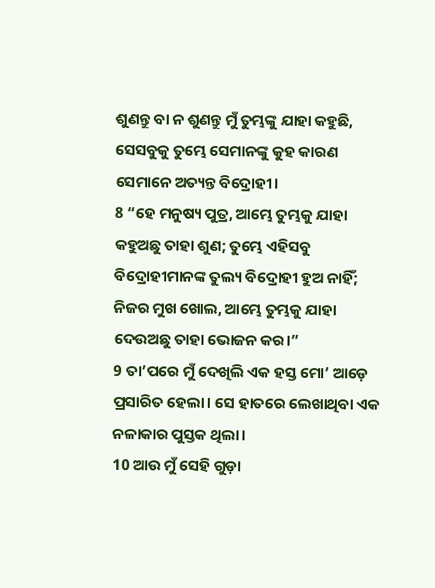ଶୁଣନ୍ତୁ ବା ନ ଶୁଣନ୍ତୁ ମୁଁ ତୁମ୍ଭଙ୍କୁ ଯାହା କହୁଛି, ସେସବୁକୁ ତୁମ୍ଭେ ସେମାନଙ୍କୁ କୁହ କାରଣ ସେମାନେ ଅତ୍ୟନ୍ତ ବିଦ୍ରୋହୀ।
8 “ହେ ମନୁଷ୍ୟ ପୁତ୍ର, ଆମ୍ଭେ ତୁମ୍ଭକୁ ଯାହା କହୁଅଛୁ ତାହା ଶୁଣ; ତୁମ୍ଭେ ଏହିସବୁ ବିଦ୍ରୋହୀମାନଙ୍କ ତୁଲ୍ୟ ବିଦ୍ରୋହୀ ହୁଅ ନାହିଁ; ନିଜର ମୁଖ ଖୋଲ, ଆମ୍ଭେ ତୁମ୍ଭକୁ ଯାହା ଦେଉଅଛୁ ତାହା ଭୋଜନ କର।”
9 ତା’ପରେ ମୁଁ ଦେଖିଲି ଏକ ହସ୍ତ ମୋ’ ଆଡ଼େ ପ୍ରସାରିତ ହେଲା। ସେ ହାତରେ ଲେଖାଥିବା ଏକ ନଳାକାର ପୁସ୍ତକ ଥିଲା।
10 ଆଉ ମୁଁ ସେହି ଗୁଡ଼ା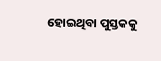ହୋଇଥିବା ପୁସ୍ତକକୁ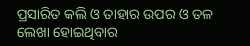ପ୍ରସାରିତ କଲି ଓ ତାହାର ଉପର ଓ ତଳ ଲେଖା ହୋଇଥିବାର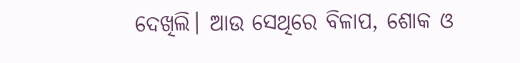ଦେଖିଲି। ଆଉ ସେଥିରେ ବିଳାପ, ଶୋକ ଓ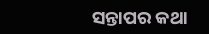ସନ୍ତାପର କଥା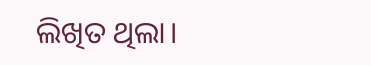ଲିଖିତ ଥିଲା।